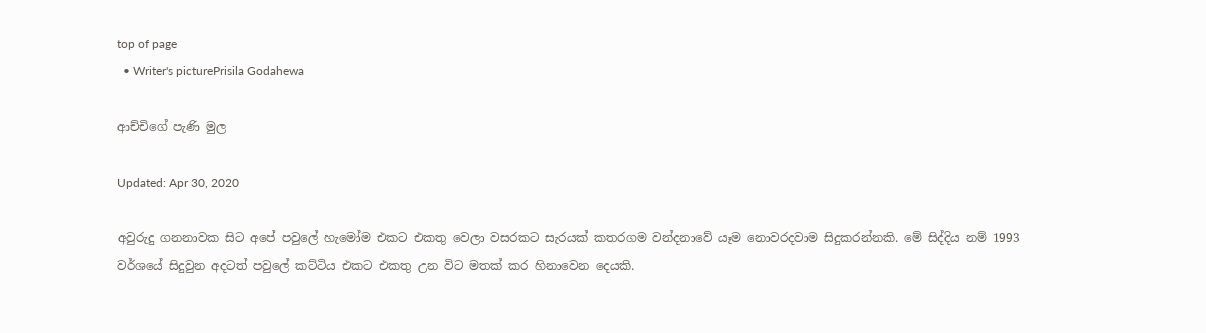top of page
  • Writer's picturePrisila Godahewa

ආච්චිගේ පැණි මුල

Updated: Apr 30, 2020

අවුරුදු ගනනාවක සිට අපේ පවුලේ හැමෝම එකට එකතු වෙලා වසරකට සැරයක් කතරගම වන්දනාවේ යෑම නොවරදවාම සිදුකරන්නකි. මේ සිද්දිය නම් 1993 වර්ශයේ සිදුවුන අදටත් පවුලේ කට්ටිය එකට එකතු උන විට මතක් කර හිනාවෙන දෙයකි.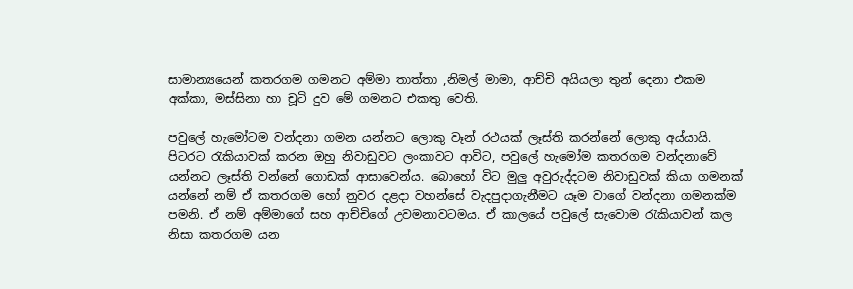සාමාන්‍යයෙන් කතරගම ගමනට අම්මා තාත්තා ,නිමල් මාමා, ආච්චි අයියලා තුන් දෙනා එකම අක්කා, මස්සිනා හා චූටි දුව මේ ගමනට එකතු වෙති.

පවුලේ හැමෝටම වන්දනා ගමන යන්නට ලොකු වෑන් රථයක් ලෑස්ති කරන්නේ ලොකු අය්යායි. පිටරට රැකියාවක් කරන ඔහු නිවාඩුවට ලංකාවට ආවිට, පවුලේ හැමෝම කතරගම වන්දනාවේ යන්නට ලෑස්ති වන්නේ ගොඩක් ආසාවෙන්ය. බොහෝ විට මුලු අවුරුද්දටම නිවාඩුවක් කියා ගමනක් යන්නේ නම් ඒ කතරගම හෝ නුවර දළදා වහන්සේ වැදපුදාගැනීමට යෑම වාගේ වන්දනා ගමනක්ම පමනි. ඒ නම් අම්මාගේ සහ ආච්චිගේ උවමනාවටමය. ඒ කාලයේ පවුලේ සැවොම රැකියාවන් කල නිසා කතරගම යන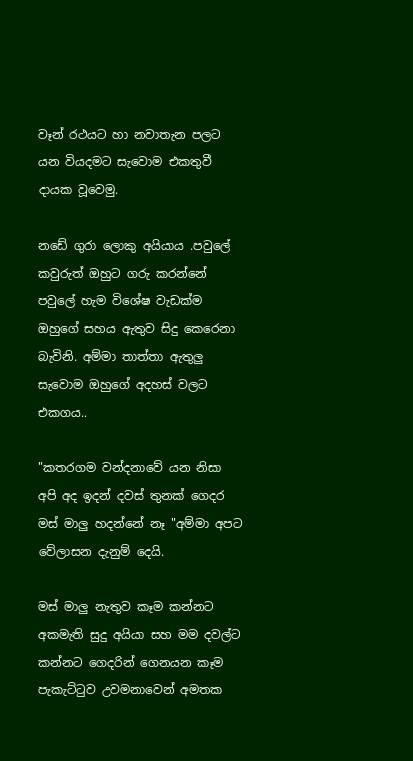වෑන් රථයට හා නවාතැන පලට යන වියදමට සැවොම එකතුවී දායක වූවෙමු.

නඩේ ගුරා ලොකු අයියාය .පවුලේ කවුරුත් ඔහුට ගරු කරන්නේ පවුලේ හැම විශේෂ වැඩක්ම ඔහුගේ සහය ඇතුව සිදු කෙරෙනා බැවිනි. අම්මා තාත්තා ඇතුලු සැවොම ඔහුගේ අදහස් වලට එකගය..

"කතරගම වන්දනාවේ යන නිසා අපි අද ඉදන් දවස් තුනක් ගෙදර මස් මාලු හදන්නේ නෑ "අම්මා අපට වේලාසන දැනුම් දෙයි.

මස් මාලු නැතුව කෑම කන්නට අකමැති සුදු අයියා සහ මම දවල්ට කන්නට ගෙදරින් ගෙනයන කෑම පැකැට්ටුව උවමනාවෙන් අමතක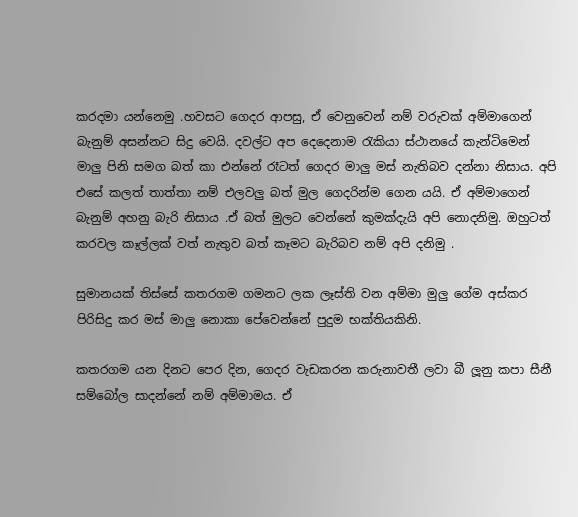කරදමා යන්නෙමු .හවසට ගෙදර ආපසු, ඒ වෙනුවෙන් නම් වරුවක් අම්මාගෙන් බැනුම් අසන්නට සිදු වෙයි. දවල්ට අප දෙදෙනාම රැකියා ස්ථානයේ කැන්ටිමෙන් මාලු පිනි සමග බත් කා එන්නේ රෑටත් ගෙදර මාලු මස් නැතිබව දන්නා නිසාය. අපි එසේ කලත් තාත්තා නම් එලවලු බත් මුල ගෙදරින්ම ගෙන යයි. ඒ අම්මාගෙන් බැනුම් අහනු බැරි නිසාය .ඒ බත් මුලට වෙන්නේ කුමක්දැයි අපි නොදනිමු. ඔහුටත් කරවල කෑල්ලක් වත් නැතුව බත් කෑමට බැරිබව නම් අපි දනිමු .

සුමානයක් තිස්සේ කතරගම ගමනට ලක ලෑස්ති වන අම්මා මුලු ගේම අස්කර පිරිසිදු කර මස් මාලු නොකා පේවෙන්නේ පුදුම භක්තියකිනි.

කතරගම යන දිනට පෙර දින, ගෙදර වැඩකරන කරුනාවතී ලවා බී ලූනු කපා සීනී සම්බෝල සාදන්නේ නම් අම්මාමය. ඒ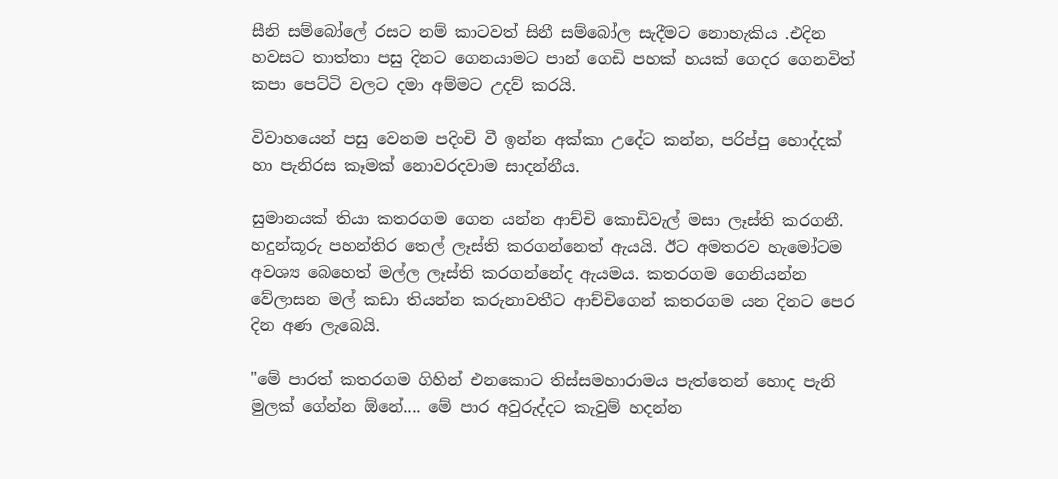සීනි සම්බෝලේ රසට නම් කාටවත් සිනී සම්බෝල සැදීමට නොහැකිය .එදින හවසට තාත්තා පසු දිනට ගෙනයාමට පාන් ගෙඩි පහක් හයක් ගෙදර ගෙනවිත් කපා පෙට්ටි වලට දමා අම්මට උදව් කරයි.

විවාහයෙන් පසු වෙනම පදිංචි වී ඉන්න අක්කා උදේට කන්න, පරිප්පු හොද්දක් හා පැනිරස කෑමක් නොවරදවාම සාදන්නීය.

සුමානයක් තියා කතරගම ගෙන යන්න ආච්චි කොඩිවැල් මසා ලෑස්ති කරගනී. හදුන්කූරු පහන්තිර තෙල් ලෑස්ති කරගන්නෙත් ඇයයි. ඊට අමතරව හැමෝටම අවශ්‍ය බෙහෙත් මල්ල ලෑස්ති කරගන්නේද ඇයමය. කතරගම ගෙනියන්න වේලාසන මල් කඩා තියන්න කරුනාවතීට ආච්චිගෙන් කතරගම යන දිනට පෙර දින අණ ලැබෙයි.

"මේ පාරත් කතරගම ගිහින් එනකොට තිස්සමහාරාමය පැත්තෙන් හොද පැනි මුලක් ගේන්න ඕනේ.... මේ පාර අවුරුද්දට කැවුම් හදන්න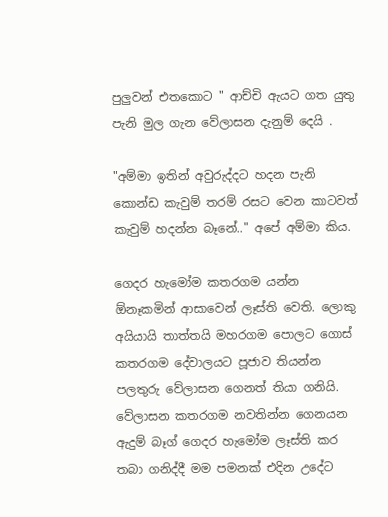පුලුවන් එතකොට " ආච්චි ඇයට ගත යුතු පැනි මුල ගැන වේලාසන දැනුම් දෙයි .

"අම්මා ඉතින් අවුරුද්දට හදන පැනි කොන්ඩ කැවුම් තරම් රසට වෙන කාටවත් කැවුම් හදන්න බෑනේ.." අපේ අම්මා කිය.

ගෙදර හැමෝම කතරගම යන්න ඕනෑකමින් ආසාවෙන් ලෑස්ති වෙති. ලොකු අයියායි තාත්තයි මහරගම පොලට ගොස් කතරගම දේවාලයට පූජාව තියන්න පලතුරු වේලාසන ගෙනත් තියා ගනියි. වේලාසන කතරගම නවතින්න ගෙනයන ඇදුම් බෑග් ගෙදර හැමෝම ලෑස්ති කර තබා ගනිද්දී මම පමනක් එදින උදේට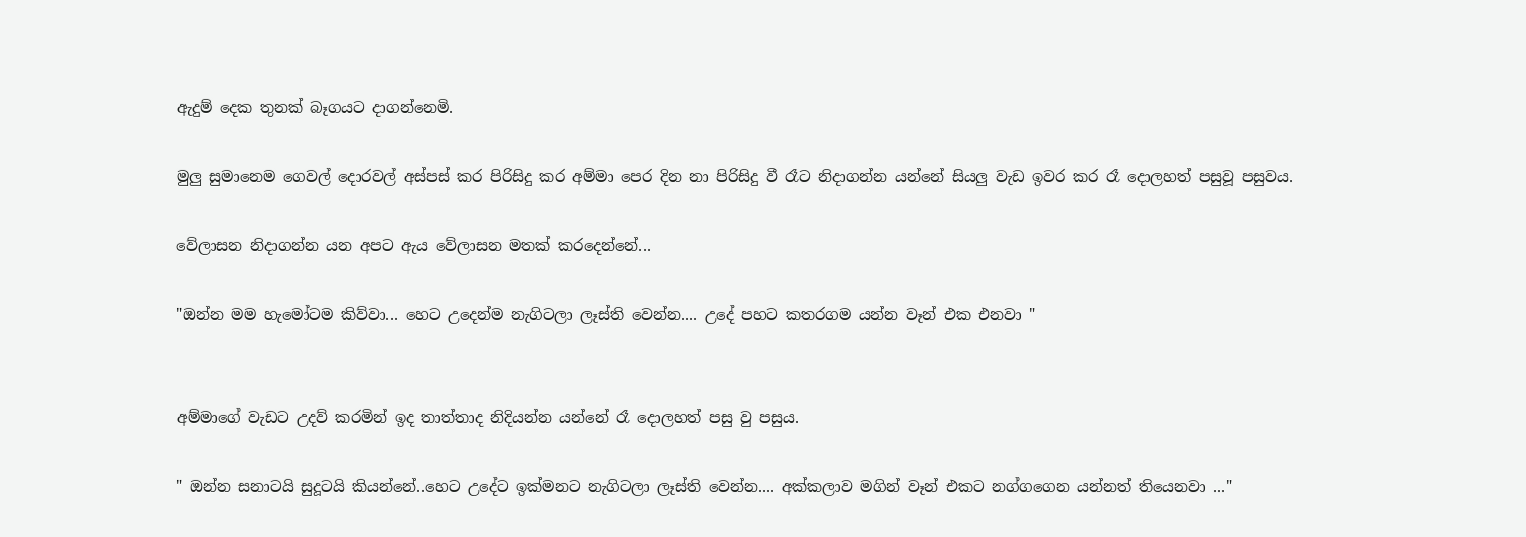ඇදුම් දෙක තුනක් බෑගයට දාගන්නෙමි.

මුලු සුමානෙම ගෙවල් දොරවල් අස්පස් කර පිරිසිදු කර අම්මා පෙර දින නා පිරිසිදු වී රෑට නිදාගන්න යන්නේ සියලු වැඩ ඉවර කර රෑ දොලහත් පසුවූ පසුවය.

වේලාසන නිදාගන්න යන අපට ඇය වේලාසන මතක් කරදෙන්නේ...

"ඔන්න මම හැමෝටම කිව්වා... හෙට උදෙන්ම නැගිටලා ලෑස්ති වෙන්න.... උදේ පහට කතරගම යන්න වෑන් එක එනවා "


අම්මාගේ වැඩට උදව් කරමින් ඉද තාත්තාද නිදියන්න යන්නේ රෑ දොලහත් පසු වු පසුය.

" ඔන්න සනාටයි සුදූටයි කියන්නේ..හෙට උදේට ඉක්මනට නැගිටලා ලෑස්ති වෙන්න.... අක්කලාව මගින් වෑන් එකට නග්ගගෙන යන්නත් තියෙනවා ..."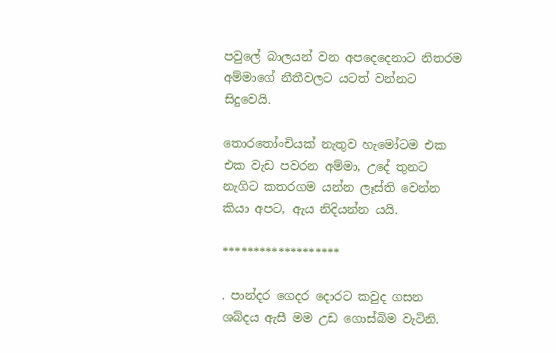පවුලේ බාලයන් වන අපදෙදෙනාට නිතරම අම්මාගේ නීතීවලට යටත් වන්නට සිදුවෙයි.

තොරතෝංචියක් නැතුව හැමෝටම එක එක වැඩ පවරන අම්මා, උදේ තුනට නැගිට කතරගම යන්න ලෑස්ති වෙන්න කියා අපට, ඇය නිදියන්න යයි.

*******************

. පාන්දර ගෙදර දොරට කවුද ගසන ශබ්දය ඇසී මම උඩ ගොස්බිම වැටිනි.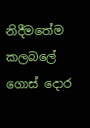නිදීමතේම කලබලේ ගොස් දොර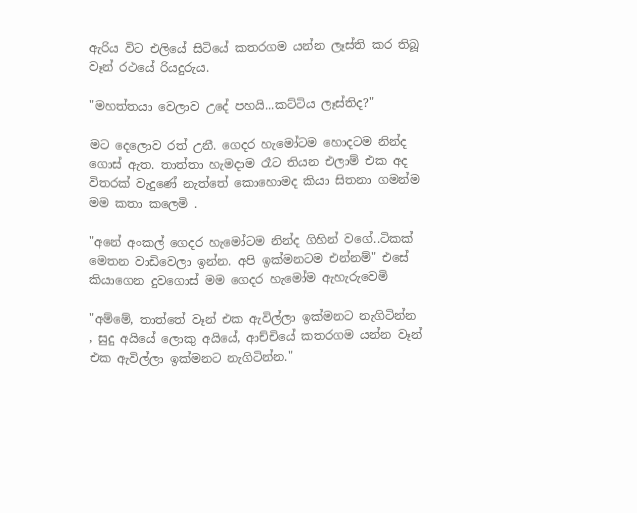ඇරිය විට එලියේ සිටියේ කතරගම යන්න ලෑස්ති කර තිබූ වෑන් රථයේ රියදුරුය.

"මහත්තයා වෙලාව උදේ පහයි...කට්ටිය ලෑස්තිද?"

මට දෙලොව රත් උනී. ගෙදර හැමෝටම හොදටම නින්ද ගොස් ඇත. තාත්තා හැමදාම රෑට තියන එලාම් එක අද විතරක් වැදුණේ නැත්තේ කොහොමද කියා සිතනා ගමන්ම මම කතා කලෙමි .

"අනේ අංකල් ගෙදර හැමෝටම නින්ද ගිහින් වගේ..ටිකක් මෙතන වාඩිවෙලා ඉන්න. අපි ඉක්මනටම එන්නම්" එසේ කියාගෙන දුවගොස් මම ගෙදර හැමෝම ඇහැරුවෙමි

"අම්මේ, තාත්තේ වෑන් එක ඇවිල්ලා ඉක්මනට නැගිටින්න , සුදු අයියේ ලොකු අයියේ, ආච්චියේ කතරගම යන්න වෑන් එක ඇවිල්ලා ඉක්මනට නැගිටින්න."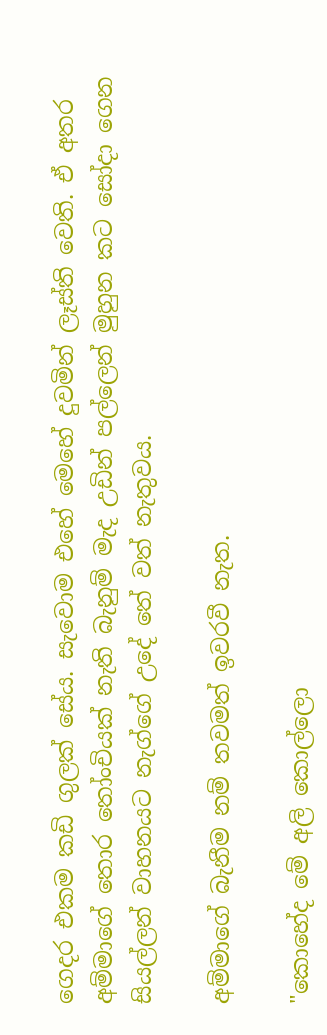ගෙදර එකම කඩි ගුලක් සේය. සැවොම එහේ මෙහේ දුවමින් ලෑස්ති වෙති. ඒ අතර අම්මාගේ තොර තෝංචියක් නැති බැනුම් මැද උඩින් පල්ලෙන් මුහුන කට සෝදා ගෙන සියල්ලන් වාහනයට නැග්ගේ උදේ තේ වත් නැතුවය.

අම්මාගේ බැනීම නම් තවමත් ඉවරවී නැත.

"කොහේද මේ අලි කොල්ලො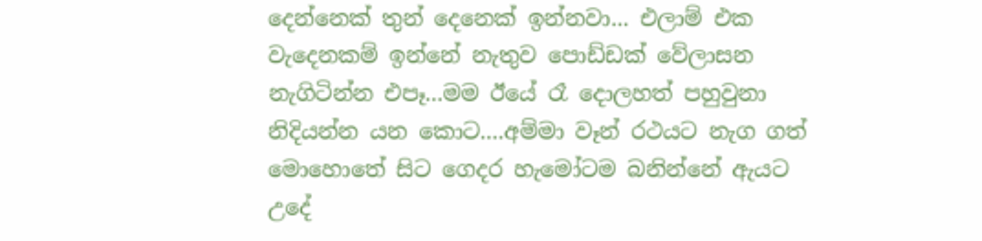දෙන්නෙක් තුන් දෙනෙක් ඉන්නවා... එලාම් එක වැදෙනකම් ඉන්නේ නැතුව පොඩ්ඩක් වේලාසන නැගිටින්න එපෑ...මම ඊයේ රෑ දොලහත් පහුවුනා නිදියන්න යන කොට....අම්මා වෑන් රථයට නැග ගත් මොහොතේ සිට ගෙදර හැමෝටම බනින්නේ ඇයට උදේ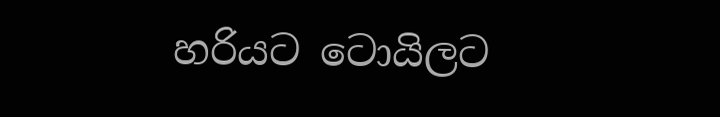හරියට ටොයිලට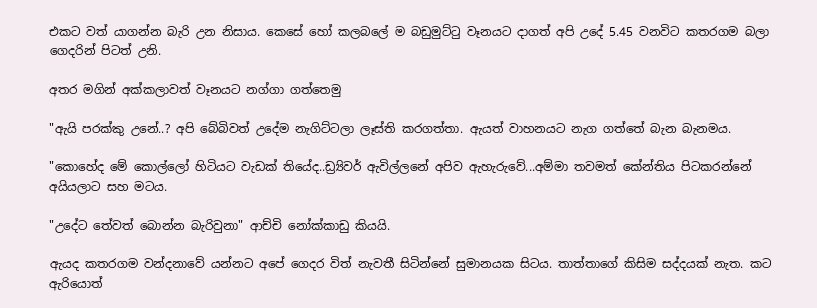එකට වත් යාගන්න බැරි උන නිසාය. කෙසේ හෝ කලබලේ ම බඩුමුට්ටු වෑනයට දාගත් අපි උදේ 5.45 වනවිට කතරගම බලා ගෙදරින් පිටත් උනි.

අතර මගින් අක්කලාවත් වෑනයට නග්ගා ගත්තෙමු

"ඇයි පරක්කු උනේ..? අපි බේබිවත් උදේම නැගිට්ටලා ලෑස්ති කරගත්තා. ඇයත් වාහනයට නැග ගත්තේ බැන බැනමය.

"කොහේද මේ කොල්ලෝ හිටියට වැඩක් තියේද..ඩ්‍ර්‍යිවර් ඇවිල්ලනේ අපිව ඇහැරුවේ...අම්මා තවමත් කේන්තිය පිටකරන්නේ අයියලාට සහ මටය.

"උදේට තේවත් බොන්න බැරිවුනා" ආච්චි නෝක්කාඩු කියයි.

ඇයද කතරගම වන්දනාවේ යන්නට අපේ ගෙදර විත් නැවතී සිටින්නේ සුමානයක සිටය. තාත්තාගේ කිසිම සද්දයක් නැත. කට ඇරියොත්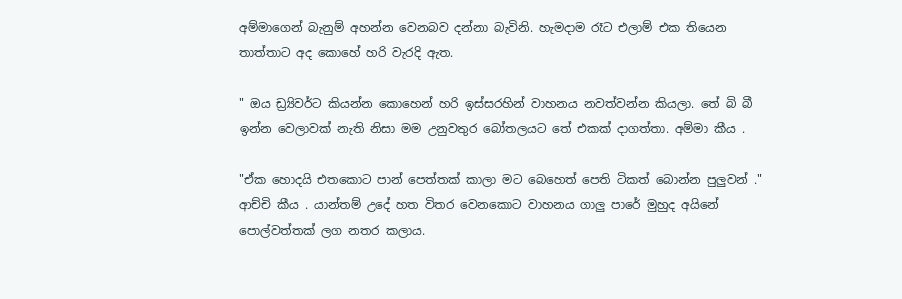අම්මාගෙන් බැනුම් අහන්න වෙනබව දන්නා බැවිනි. හැමදාම රෑට එලාම් එක තියෙන තාත්තාට අද කොහේ හරි වැරදි ඇත.

" ඔය ඩ්‍ර්‍යිවර්ට කියන්න කොහෙන් හරි ඉස්සරහින් වාහනය නවත්වන්න කියලා. තේ බි බී ඉන්න වෙලාවක් නැති නිසා මම උනුවතුර බෝතලයට තේ එකක් දාගත්තා. අම්මා කීය .

"ඒක හොදයි එතකොට පාන් පෙත්තක් කාලා මට බෙහෙත් පෙති ටිකත් බොන්න පුලුවන් ." ආච්චි කීය . යාන්තම් උදේ හත විතර වෙනකොට වාහනය ගාලු පාරේ මුහුද අයිනේ පොල්වත්තක් ලග නතර කලාය.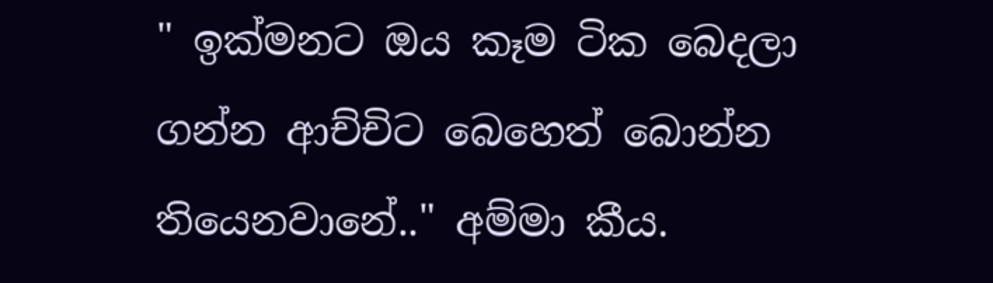" ඉක්මනට ඔය කෑම ටික බෙදලා ගන්න ආච්චිට බෙහෙත් බොන්න තියෙනවානේ.." අම්මා කීය.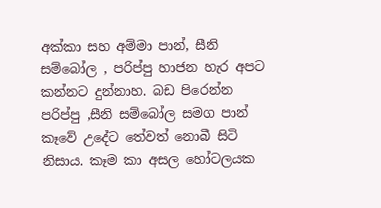අක්කා සහ අම්මා පාන්, සීනි සම්බෝල , පරිප්පු හාජන හැර අපට කන්නට දුන්නාහ. බඩ පිරෙන්න පරිප්පු ,සීනි සම්බෝල සමග පාන් කෑවේ උදේට තේවත් නොබී සිටි නිසාය. කෑම කා අසල හෝටලයක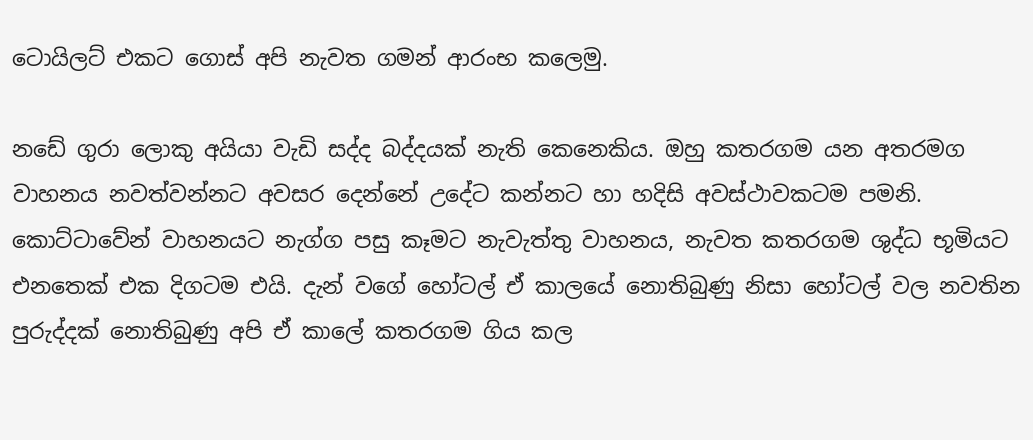ටොයිලට් එකට ගොස් අපි නැවත ගමන් ආරංභ කලෙමු.

නඩේ ගුරා ලොකු අයියා වැඩි සද්ද බද්දයක් නැති කෙනෙකිය. ඔහු කතරගම යන අතරමග වාහනය නවත්වන්නට අවසර දෙන්නේ උදේට කන්නට හා හදිසි අවස්ථාවකටම පමනි. කොට්ටාවේන් වාහනයට නැග්ග පසු කෑමට නැවැත්තු වාහනය, නැවත කතරගම ශුද්ධ භූමියට එනතෙක් එක දිගටම එයි. දැන් වගේ හෝටල් ඒ කාලයේ නොතිබුණු නිසා හෝටල් වල නවතින පුරුද්දක් නොතිබුණු අපි ඒ කාලේ කතරගම ගිය කල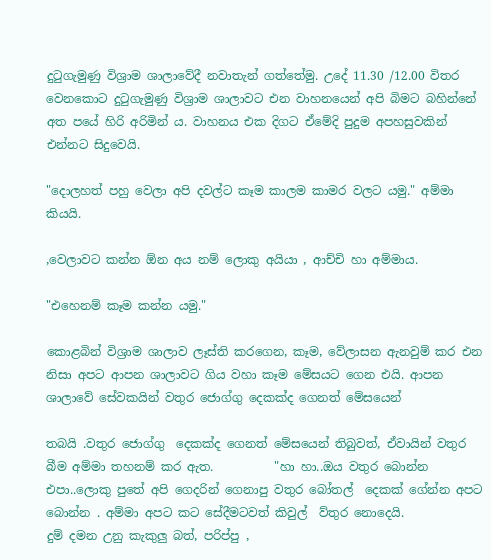දුටුගැමුණු විශ්‍රාම ශාලාවේදී නවාතැන් ගත්තේමු. උදේ 11.30 /12.00 විතර වෙනකොට දුටුගැමුණු විශ්‍රාම ශාලාවට එන වාහනයෙන් අපි බිමට බහින්නේ අත පයේ හිරි අරිමින්‍ ය. වාහනය එක දිගට ඒමේදි පුදුම අපහසුවකින් එන්නට සිදුවෙයි.

"දොලහත් පහු වෙලා අපි දවල්ට කෑම කාලම කාමර වලට යමු." අම්මා කියයි.

,වෙලාවට කන්න ඕන අය නම් ලොකු අයියා , ආච්චි හා අම්මාය.

"එහෙනම් කෑම කන්න යමු."

කොළබින් විශ්‍රාම ශාලාව ලෑස්ති කරගෙන, කෑම, වේලාසන ඇනවුම් කර එන නිසා අපට ආපන ශාලාවට ගිය වහා කෑම මේසයට ගෙන එයි. ආපන ශාලාවේ සේවකයින් වතුර ජොග්ගු දෙකක්ද ගෙනත් මේසයෙන්

තබයි .වතුර ජොග්ගු  දෙකක්ද ගෙනත් මේසයෙන් තිබුවත්, ඒවායින් වතුර බීම අම්මා තහනම් කර ඇත.          "හා හා..ඔය වතුර බොන්න එපා..ලොකු පුතේ අපි ගෙදරින් ගෙනාපු වතුර බෝතල්  දෙකක් ගේන්න අපට බොන්න . අම්මා අපට කට සේදීමටවත් කිවුල්  ව්තුර නොදෙයි.                      දුම් දමන උනු කැකුලු බත්, පරිප්පු ,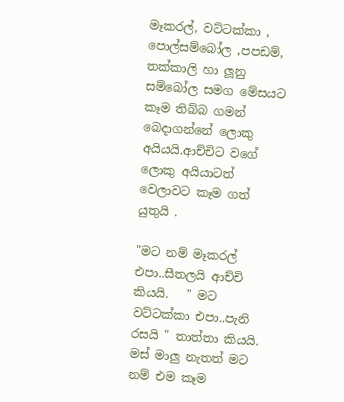මෑකරල්, වට්ටක්කා , පොල්සම්බෝල ,පපඩම්, තක්කාලි හා ලූනු සම්බෝල සමග මේසයට කෑම තිබ්බ ගමන් බෙදාගන්නේ ලොකු අයියයි.ආච්චිට වගේ ලොකු අයියාටත් වෙලාවට කෑම ගත් යුතුයි .

"මට නම් මෑකරල් එපා..සීතලයි ආච්චි කියයි.   " මට  වට්ටක්කා එපා..පැනි රසයි " තාත්තා කියයි.            මස් මාලු නැතත් මට නම් එම කෑම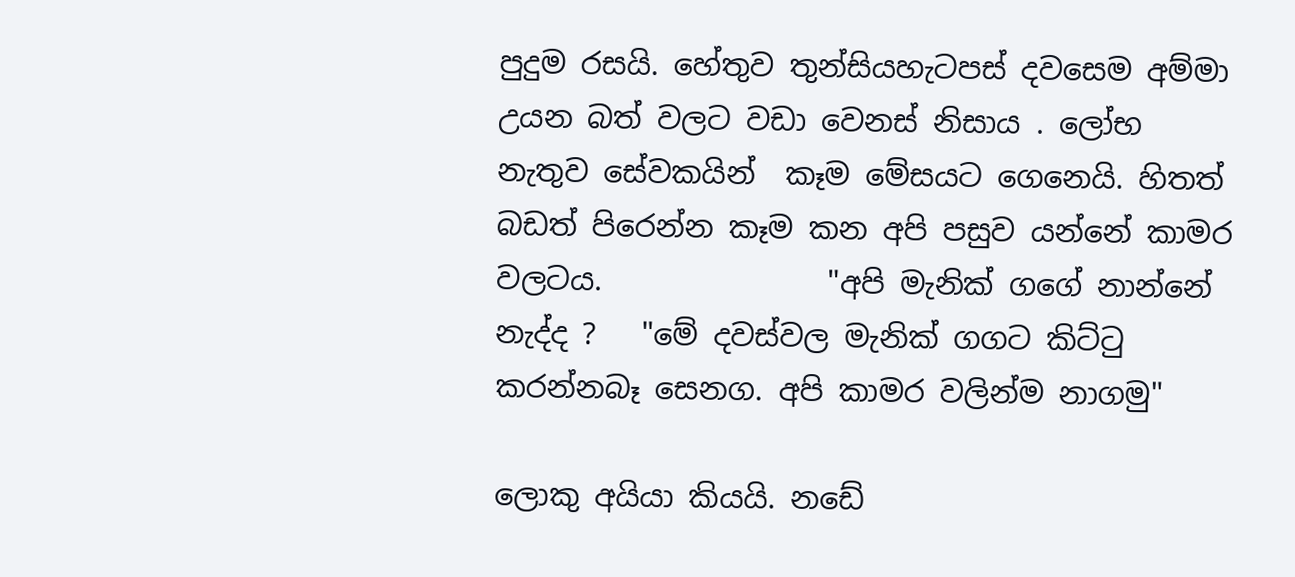පුදුම රසයි. හේතුව තුන්සියහැටපස් දවසෙම අම්මා උයන බත් වලට වඩා වෙනස් නිසාය . ලෝභ නැතුව සේවකයින්  කෑම මේසයට ගෙනෙයි. හිතත් බඩත් පිරෙන්න කෑම කන අපි පසුව යන්නේ කාමර වලටය.               "අපි මැනික් ගගේ නාන්නේ නැද්ද ?   "මේ දවස්වල මැනික් ගගට කිට්ටු කරන්නබෑ සෙනග. අපි කාමර වලින්ම නාගමු"

ලොකු අයියා කියයි. නඩේ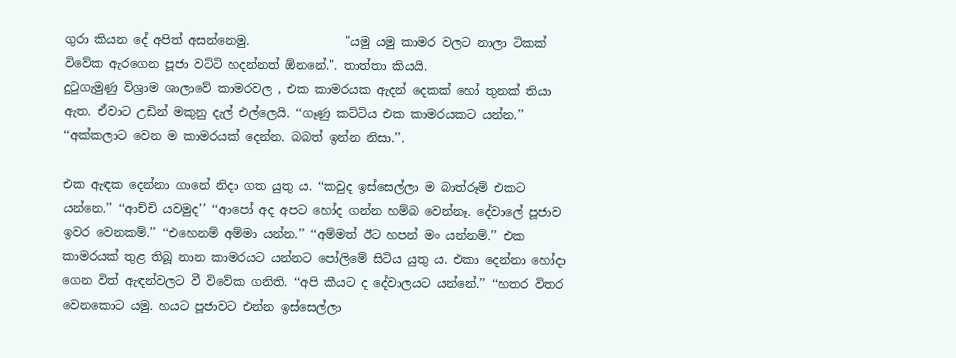ගුරා කියන දේ අපිත් අසන්නෙමු.                "යමු යමු කාමර වලට නාලා ටිකක් විවේක ඇරගෙන පූජා වට්ටි හදන්නත් ඕනනේ.". තාත්තා කියයි.                   දුටුගැමුණු විශ්‍රාම ශාලාවේ කාමරවල , එක කාමරයක ඇදන් දෙකක් හෝ තුනක් තියා ඇත. ඒවාට උඩින් මකුනු දැල් එල්ලෙයි. ‘‘ගෑණු කට්ටිය එක කාමරයකට යන්න.’’ ‘‘අක්කලාට වෙන ම කාමරයක් දෙන්න. බබත් ඉන්න නිසා.’’.

එක ඇඳක දෙන්නා ගානේ නිදා ගත යුතු ය. ‘‘කවුද ඉස්සෙල්ලා ම බාත්රූම් එකට යන්නෙ.’’ ‘‘ආච්චි යවමුද’’ ‘‘ආපෝ අද අපට හෝද ගන්න හම්බ වෙන්නෑ. දේවාලේ පූජාව ඉවර වෙනකම්.’’ ‘‘එහෙනම් අම්මා යන්න.’’ ‘‘අම්මත් ඊට හපන් මං යන්නම්.’’ එක කාමරයක් තුළ තිබූ නාන කාමරයට යන්නට පෝලිමේ සිටිය යුතු ය. එකා දෙන්නා හෝදා ගෙන විත් ඇඳන්වලට වී විවේක ගනිති. ‘‘අපි කීයට ද දේවාලයට යන්නේ.’’ ‘‘හතර විතර වෙනකොට යමු. හයට පූජාවට එන්න ඉස්සෙල්ලා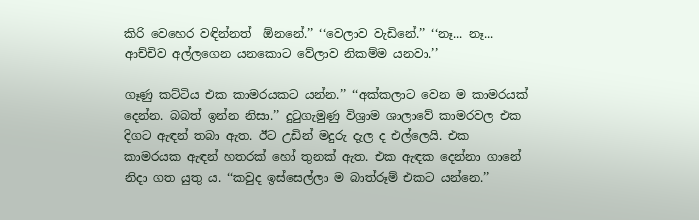කිරි වෙහෙර වඳින්නත්  ඕනනේ.’’ ‘‘වෙලාව වැඩිනේ.’’ ‘‘නෑ... නෑ... ආච්චිව අල්ලගෙන යනකොට වේලාව නිකම්ම යනවා.’’

ගෑණු කට්ටිය එක කාමරයකට යන්න.’’ ‘‘අක්කලාට වෙන ම කාමරයක් දෙන්න. බබත් ඉන්න නිසා.’’ දුටුගැමුණු විශ්‍රාම ශාලාවේ කාමරවල එක දිගට ඇඳන් තබා ඇත. ඊට උඩින් මදුරු දැල ද එල්ලෙයි. එක කාමරයක ඇඳන් හතරක් හෝ තුනක් ඇත. එක ඇඳක දෙන්නා ගානේ නිදා ගත යුතු ය. ‘‘කවුද ඉස්සෙල්ලා ම බාත්රූම් එකට යන්නෙ.’’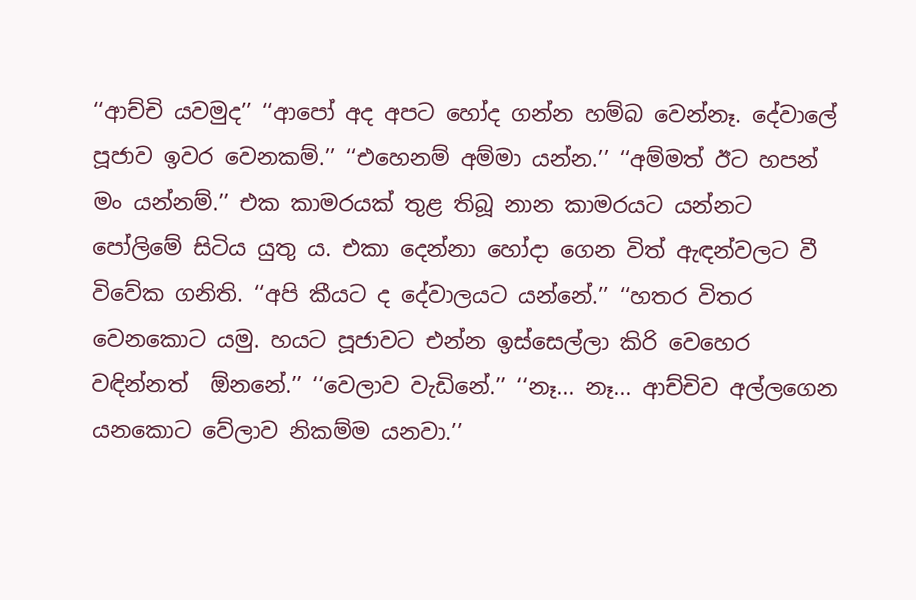‘‘ආච්චි යවමුද’’ ‘‘ආපෝ අද අපට හෝද ගන්න හම්බ වෙන්නෑ. දේවාලේ පූජාව ඉවර වෙනකම්.’’ ‘‘එහෙනම් අම්මා යන්න.’’ ‘‘අම්මත් ඊට හපන් මං යන්නම්.’’ එක කාමරයක් තුළ තිබූ නාන කාමරයට යන්නට පෝලිමේ සිටිය යුතු ය. එකා දෙන්නා හෝදා ගෙන විත් ඇඳන්වලට වී විවේක ගනිති. ‘‘අපි කීයට ද දේවාලයට යන්නේ.’’ ‘‘හතර විතර වෙනකොට යමු. හයට පූජාවට එන්න ඉස්සෙල්ලා කිරි වෙහෙර වඳින්නත්  ඕනනේ.’’ ‘‘වෙලාව වැඩිනේ.’’ ‘‘නෑ... නෑ... ආච්චිව අල්ලගෙන යනකොට වේලාව නිකම්ම යනවා.’’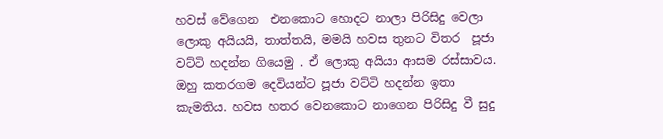හවස් වේගෙන  එනකොට හොදට නාලා පිරිසිදු වෙලා ලොකු අයියයි, තාත්තයි, මමයි හවස තුනට විතර  පූජා වට්ටි හදන්න ගියෙමු . ඒ ලොකු අයියා ආසම රස්සාවය. ඔහු කතරගම දෙවියන්ට පූජා වට්ටි හදන්න ඉතා කැමතිය. හවස හතර වෙනකොට නාගෙන පිරිසිදු වී සුදු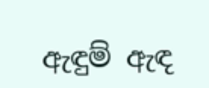ඇඳුම් ඇඳ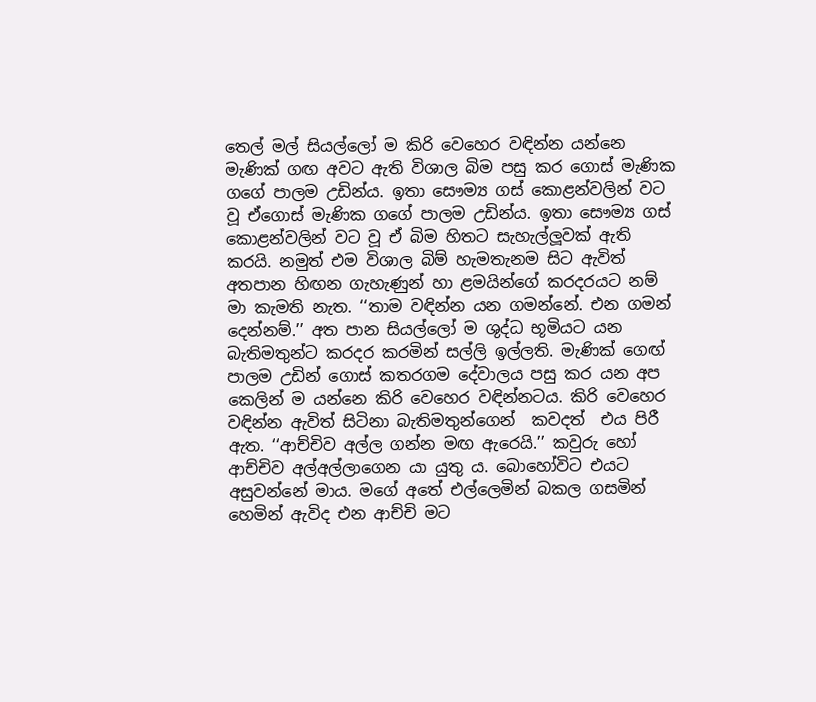තෙල් මල් සියල්ලෝ ම කිරි වෙහෙර වඳින්න යන්නෙ මැණික් ගඟ අවට ඇති විශාල බිම පසු කර ගොස් මැණික ගගේ පාලම උඩින්ය. ඉතා සෞම්‍ය ගස් කොළන්වලින් වට වූ ඒගොස් මැණික ගගේ පාලම උඩින්ය. ඉතා සෞම්‍ය ගස් කොළන්වලින් වට වූ ඒ බිම හිතට සැහැල්ලූවක් ඇති කරයි. නමුත් එම විශාල බිම් හැමතැනම සිට ඇවිත් අතපාන හිඟන ගැහැණුන් හා ළමයින්ගේ කරදරයට නම් මා කැමති නැත. ‘‘තාම වඳින්න යන ගමන්නේ. එන ගමන් දෙන්නම්.’’ අත පාන සියල්ලෝ ම ශුද්ධ භූමියට යන බැතිමතුන්ට කරදර කරමින් සල්ලි ඉල්ලති. මැණික් ගෙඟ් පාලම උඩින් ගොස් කතරගම දේවාලය පසු කර යන අප කෙලින් ම යන්නෙ කිරි වෙහෙර වඳින්නටය. කිරි වෙහෙර වඳින්න ඇවිත් සිටිනා බැතිමතුන්ගෙන්  කවදත්  එය පිරී ඇත. ‘‘ආච්චිව අල්ල ගන්න මඟ ඇරෙයි.’’ කවුරු හෝ ආච්චිව අල්අල්ලාගෙන යා යුතු ය. බොහෝවිට එයට අසුවන්නේ මාය. මගේ අතේ එල්ලෙමින් බකල ගසමින් හෙමින් ඇවිද එන ආච්චි මට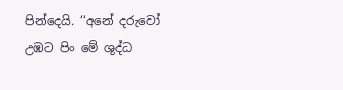පින්දෙයි. ‘‘අනේ දරුවෝ උඹට පිං මේ ශුද්ධ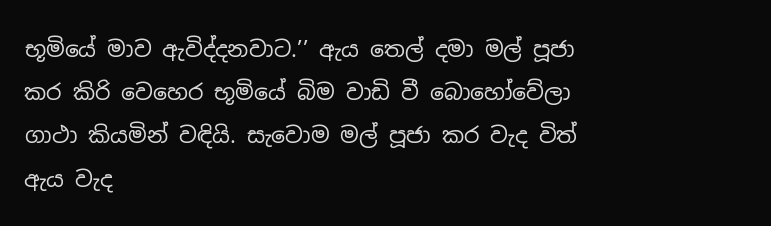භූමියේ මාව ඇවිද්දනවාට.’’ ඇය තෙල් දමා මල් පූජා කර කිරි වෙහෙර භූමියේ බිම වාඩි වී බොහෝවේලා ගාථා කියමින් වඳියි. සැවොම මල් පූජා කර වැද විත් ඇය වැද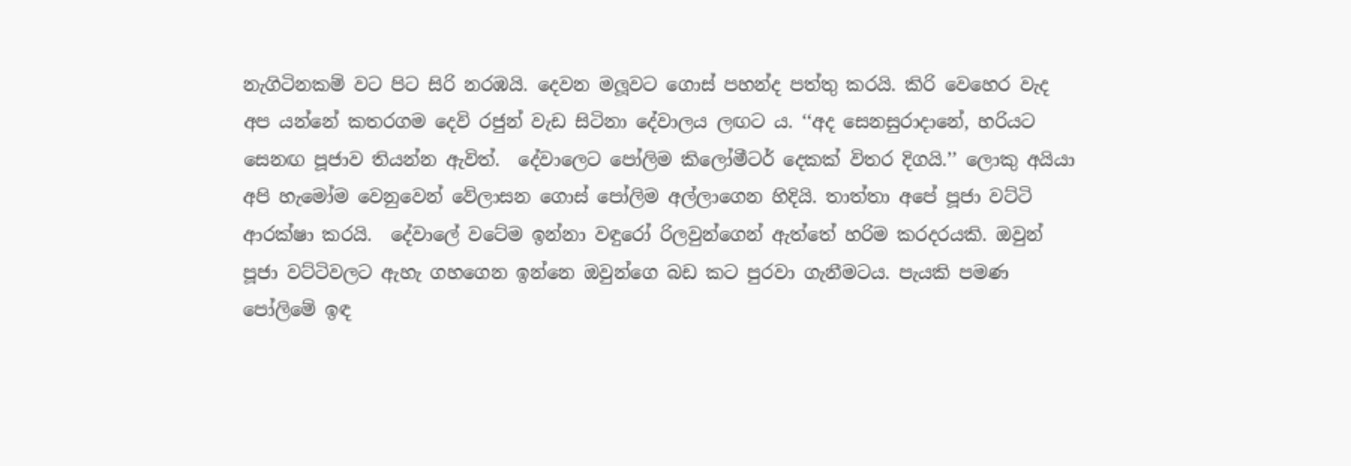නැගිටිනකම් වට පිට සිරි නරඹයි. දෙවන මලූවට ගොස් පහන්ද පත්තු කරයි. කිරි වෙහෙර වැද අප යන්නේ කතරගම දෙවි රජුන් වැඩ සිටිනා දේවාලය ලඟට ය. ‘‘අද සෙනසුරාදානේ, හරියට  සෙනඟ පූජාව තියන්න ඇවිත්.  දේවාලෙට පෝලිම කිලෝමීටර් දෙකක් විතර දිගයි.’’ ලොකු අයියා අපි හැමෝම වෙනුවෙන් වේලාසන ගොස් පෝලිම අල්ලාගෙන හිදියි. තාත්තා අපේ පූජා වට්ටි ආරක්ෂා කරයි.  දේවාලේ වටේම ඉන්නා වඳුරෝ රිලවුන්ගෙන් ඇත්තේ හරිම කරදරයකි. ඔවුන් පූජා වට්ටිවලට ඇහැ ගහගෙන ඉන්නෙ ඔවුන්ගෙ බඩ කට පුරවා ගැනීමටය. පැයකි පමණ පෝලිමේ ඉඳ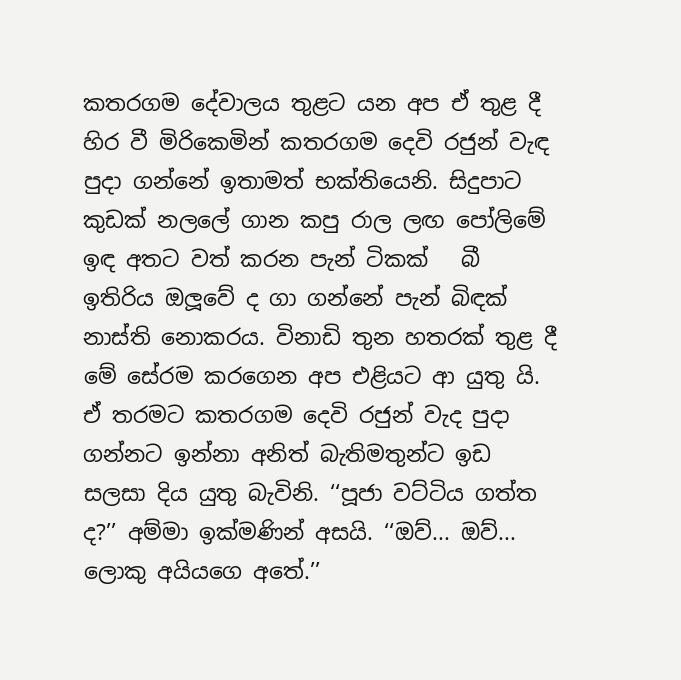කතරගම දේවාලය තුළට යන අප ඒ තුළ දී හිර වී මිරිකෙමින් කතරගම දෙවි රජුන් වැඳ පුදා ගන්නේ ඉතාමත් භක්තියෙනි. සිදුපාට කුඩක් නලලේ ගාන කපු රාල ලඟ පෝලිමේ ඉඳ අතට වත් කරන පැන් ටිකක්   බී ඉතිරිය ඔලූවේ ද ගා ගන්නේ පැන් බිඳක් නාස්ති නොකරය. විනාඩි තුන හතරක් තුළ දී මේ සේරම කරගෙන අප එළියට ආ යුතු යි. ඒ තරමට කතරගම දෙවි රජුන් වැද පුදා ගන්නට ඉන්නා අනිත් බැතිමතුන්ට ඉඩ සලසා දිය යුතු බැවිනි. ‘‘පූජා වට්ටිය ගත්ත ද?’’ අම්මා ඉක්මණින් අසයි. ‘‘ඔව්... ඔව්... ලොකු අයියගෙ අතේ.’’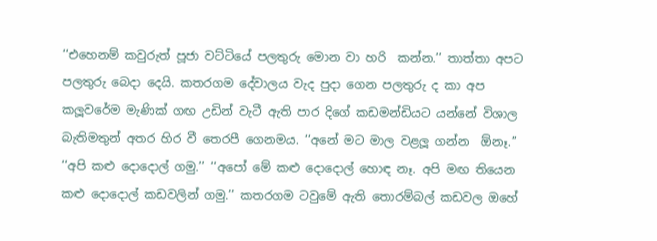‘‘එහෙනම් කවුරුත් පූජා වට්ටියේ පලතුරු මොන වා හරි  කන්න.’’ තාත්තා අපට පලතුරු බෙදා දෙයි. කතරගම දේවාලය වැද පුදා ගෙන පලතුරු ද කා අප කලූවරේම මැණික් ගඟ උඩින් වැටී ඇති පාර දිගේ කඩමන්ඩියට යන්නේ විශාල බැතිමතුන් අතර හිර වී තෙරපී ගෙනමය. ‘‘අනේ මට මාල වළලූ ගන්න  ඕනෑ.’’ ‘‘අපි කළු දොදොල් ගමු.’’ ‘‘අපෝ මේ කළු දොදොල් හොඳ නෑ. අපි මඟ තියෙන කළු දොදොල් කඩවලින් ගමු.’’ කතරගම ටවුමේ ඇති තොරම්බල් කඩවල ඔහේ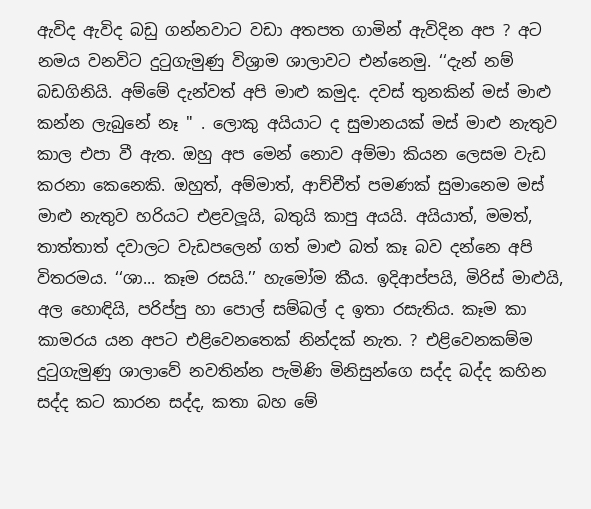ඇවිද ඇවිද බඩු ගන්නවාට වඩා අතපත ගාමින් ඇවිදින අප ? අට නමය වනවිට දුටුගැමුණු විශ්‍රාම ශාලාවට එන්නෙමු. ‘‘දැන් නම් බඩගිනියි. අම්මේ දැන්වත් අපි මාළු කමුද. දවස් තුනකින් මස් මාළු කන්න ලැබුනේ නෑ " . ලොකු අයියාට ද සුමානයක් මස් මාළු නැතුව කාල එපා වී ඇත. ඔහු අප මෙන් නොව අම්මා කියන ලෙසම වැඩ කරනා කෙනෙකි. ඔහුත්, අම්මාත්, ආච්චීත් පමණක් සුමානෙම මස් මාළු නැතුව හරියට එළවලූයි, බතුයි කාපු අයයි. අයියාත්, මමත්, තාත්තාත් දවාලට වැඩපලෙන් ගත් මාළු බත් කෑ බව දන්නෙ අපි විතරමය. ‘‘ශා... කෑම රසයි.’’ හැමෝම කීය. ඉදිආප්පයි, මිරිස් මාළුයි, අල හොඳියි, පරිප්පු හා පොල් සම්බල් ද ඉතා රසැතිය. කෑම කා කාමරය යන අපට එළිවෙනතෙක් නින්දක් නැත. ? එළිවෙනකම්ම දුටුගැමුණු ශාලාවේ නවතින්න පැමිණි මිනිසුන්ගෙ සද්ද බද්ද කහින සද්ද කට කාරන සද්ද, කතා බහ මේ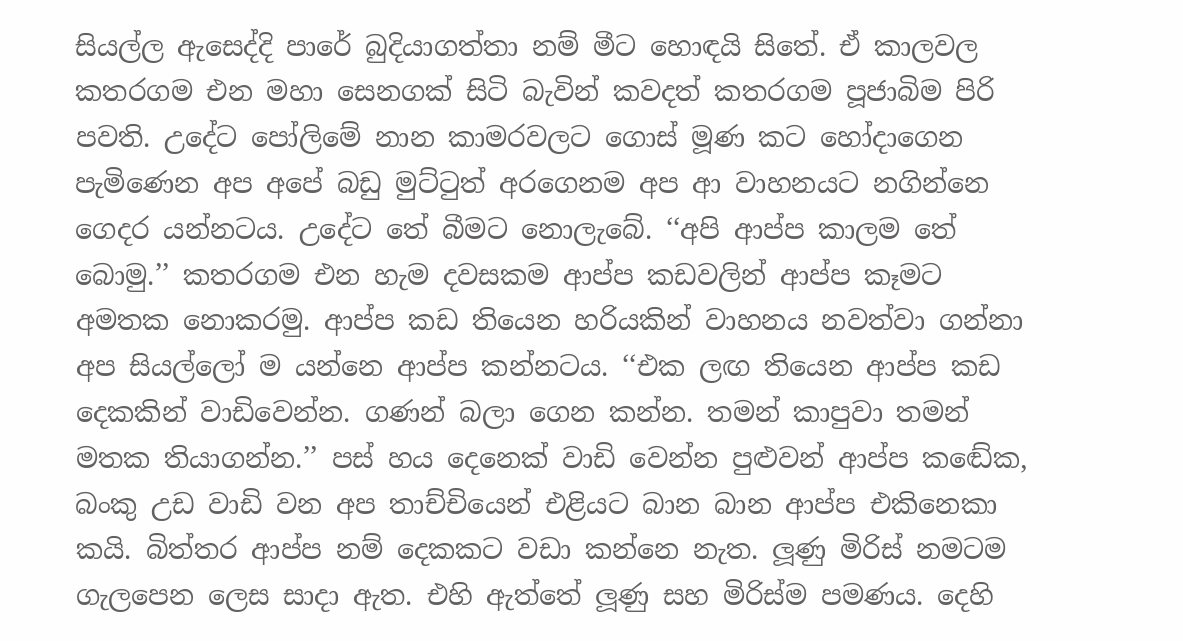සියල්ල ඇසෙද්දි පාරේ බුදියාගත්තා නම් මීට හොඳයි සිතේ. ඒ කාලවල කතරගම එන මහා සෙනගක් සිටි බැවින් කවදත් කතරගම පූජාබිම පිරි පවති. උදේට පෝලිමේ නාන කාමරවලට ගොස් මූණ කට හෝදාගෙන පැමිණෙන අප අපේ බඩු මුට්ටුත් අරගෙනම අප ආ වාහනයට නගින්නෙ ගෙදර යන්නටය. උදේට තේ බීමට නොලැබේ. ‘‘අපි ආප්ප කාලම තේ බොමු.’’ කතරගම එන හැම දවසකම ආප්ප කඩවලින් ආප්ප කෑමට අමතක නොකරමු. ආප්ප කඩ තියෙන හරියකින් වාහනය නවත්වා ගන්නා අප සියල්ලෝ ම යන්නෙ ආප්ප කන්නටය. ‘‘එක ලඟ තියෙන ආප්ප කඩ දෙකකින් වාඩිවෙන්න. ගණන් බලා ගෙන කන්න. තමන් කාපුවා තමන් මතක තියාගන්න.’’ පස් හය දෙනෙක් වාඩි වෙන්න පුළුවන් ආප්ප කඬේක, බංකු උඩ වාඩි වන අප තාච්චියෙන් එළියට බාන බාන ආප්ප එකිනෙකා කයි. බිත්තර ආප්ප නම් දෙකකට වඩා කන්නෙ නැත. ලූණු මිරිස් නමටම ගැලපෙන ලෙස සාදා ඇත. එහි ඇත්තේ ලූණු සහ මිරිස්ම පමණය. දෙහි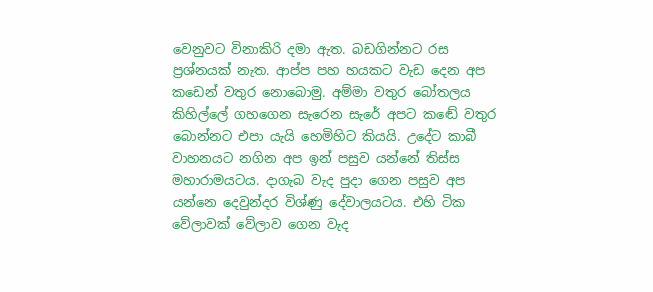වෙනුවට විනාකිරි දමා ඇත. බඩගින්නට රස ප්‍රශ්නයක් නැත. ආප්ප පහ හයකට වැඩ දෙන අප කඩෙන් වතුර නොබොමු. අම්මා වතුර බෝතලය කිහිල්ලේ ගහගෙන සැරෙන සැරේ අපට කඬේ වතුර බොන්නට එපා යැයි හෙමිහිට කියයි. උදේට කාබී වාහනයට නගින අප ඉන් පසුව යන්නේ තිස්ස මහාරාමයටය. දාගැබ වැද පුදා ගෙන පසුව අප යන්නෙ දෙවුන්දර විශ්ණු දේවාලයටය. එහි ටික වේලාවක් වේලාව ගෙන වැද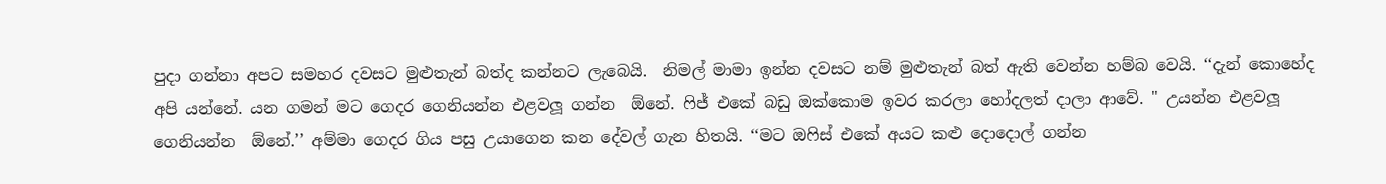පුදා ගන්නා අපට සමහර දවසට මුළුතැන් බත්ද කන්නට ලැබෙයි.  නිමල් මාමා ඉන්න දවසට නම් මුළුතැන් බත් ඇති වෙන්න හම්බ වෙයි. ‘‘දැන් කොහේද අපි යන්නේ. යන ගමන් මට ගෙදර ගෙනියන්න එළවලූ ගන්න  ඕනේ. ෆිජ් එකේ බඩු ඔක්කොම ඉවර කරලා හෝදලත් දාලා ආවේ. " උයන්න එළවලූ ගෙනියන්න  ඕනේ.’’ අම්මා ගෙදර ගිය පසු උයාගෙන කන දේවල් ගැන හිතයි. ‘‘මට ඔෆිස් එකේ අයට කළු දොදොල් ගන්න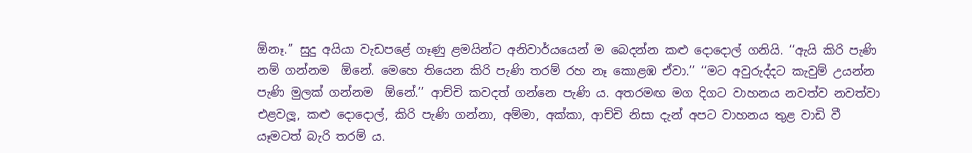ඕනෑ.’’ සුදු අයියා වැඩපළේ ගෑණු ළමයින්ට අනිවාර්යයෙන් ම බෙදන්න කළු දොදොල් ගනියි. ‘‘ඇයි කිරි පැණි නම් ගන්නම  ඕනේ. මෙහෙ තියෙන කිරි පැණි තරම් රහ නෑ කොළඹ ඒවා.’’ ‘‘මට අවුරුද්දට කැවුම් උයන්න පැණි මුලක් ගන්නම  ඕනේ.’’ ආච්චි කවදත් ගන්නෙ පැණි ය. අතරමඟ මග දිගට වාහනය නවත්ව නවත්වා එළවලූ, කළු දොදොල්, කිරි පැණි ගන්නා, අම්මා, අක්කා, ආච්චි නිසා දැන් අපට වාහනය තුළ වාඩි වී යෑමටත් බැරි තරම් ය.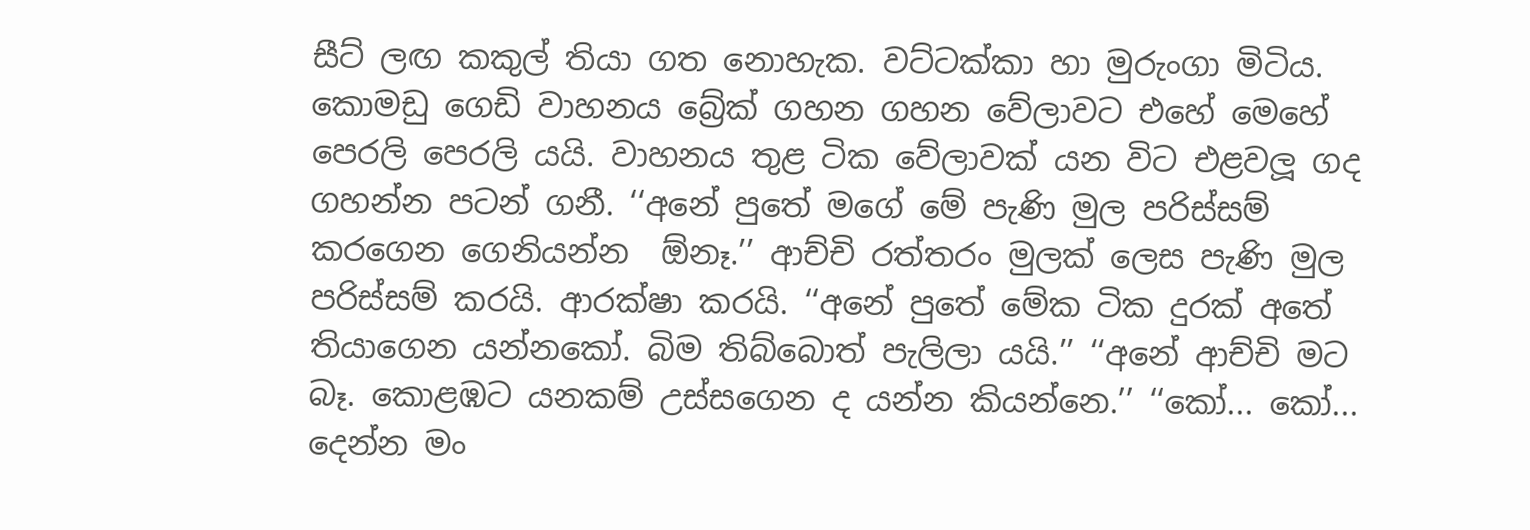සීට් ලඟ කකුල් තියා ගත නොහැක. වට්ටක්කා හා මුරුංගා මිටිය. කොමඩු ගෙඩි වාහනය බ්‍රේක් ගහන ගහන වේලාවට එහේ මෙහේ පෙරලි පෙරලි යයි. වාහනය තුළ ටික වේලාවක් යන විට එළවලූ ගද ගහන්න පටන් ගනී. ‘‘අනේ පුතේ මගේ මේ පැණි මුල පරිස්සම් කරගෙන ගෙනියන්න  ඕනෑ.’’ ආච්චි රත්තරං මුලක් ලෙස පැණි මුල පරිස්සම් කරයි. ආරක්ෂා කරයි. ‘‘අනේ පුතේ මේක ටික දුරක් අතේ තියාගෙන යන්නකෝ. බිම තිබ්බොත් පැලිලා යයි.’’ ‘‘අනේ ආච්චි මට බෑ. කොළඹට යනකම් උස්සගෙන ද යන්න කියන්නෙ.’’ ‘‘කෝ... කෝ... දෙන්න මං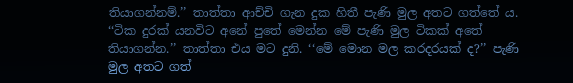තියාගන්නම්.’’ තාත්තා ආච්චි ගැන දුක හිතී පැණි මුල අතට ගත්තේ ය. ‘‘ටික දුරක් යනවිට අනේ පුතේ මෙන්න මේ පැණි මුල ටිකක් අතේ තියාගන්න.’’ තාත්තා එය මට දුනි. ‘‘මේ මොන මල කරදරයක් ද?’’ පැණි මුල අතට ගත්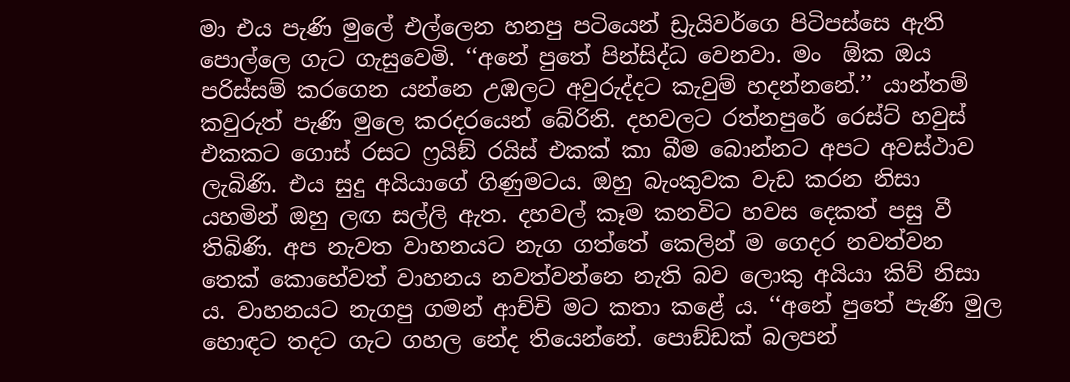මා එය පැණි මුලේ එල්ලෙන හනපු පටියෙන් ඩ්‍රැයිවර්ගෙ පිටිපස්සෙ ඇති පොල්ලෙ ගැට ගැසුවෙමි. ‘‘අනේ පුතේ පින්සිද්ධ වෙනවා. මං  ඕක ඔය පරිස්සම් කරගෙන යන්නෙ උඹලට අවුරුද්දට කැවුම් හදන්නනේ.’’ යාන්තම් කවුරුත් පැණි මුලෙ කරදරයෙන් බේරිනි. දහවලට රත්නපුරේ රෙස්ට් හවුස් එකකට ගොස් රසට ෆ්‍රයිඞ් රයිස් එකක් කා බීම බොන්නට අපට අවස්ථාව ලැබිණි. එය සුදු අයියාගේ ගිණුමටය. ඔහු බැංකුවක වැඩ කරන නිසා යහමින් ඔහු ලඟ සල්ලි ඇත. දහවල් කෑම කනවිට හවස දෙකත් පසු වී තිබිණි. අප නැවත වාහනයට නැග ගත්තේ කෙලින් ම ගෙදර නවත්වන තෙක් කොහේවත් වාහනය නවත්වන්නෙ නැති බව ලොකු අයියා කිව් නිසා ය. වාහනයට නැගපු ගමන් ආච්චි මට කතා කළේ ය. ‘‘අනේ පුතේ පැණි මුල හොඳට තදට ගැට ගහල නේද තියෙන්නේ. පොඞ්ඩක් බලපන්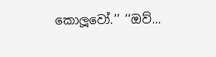කොලූවෝ.’’ ‘‘ඔව්...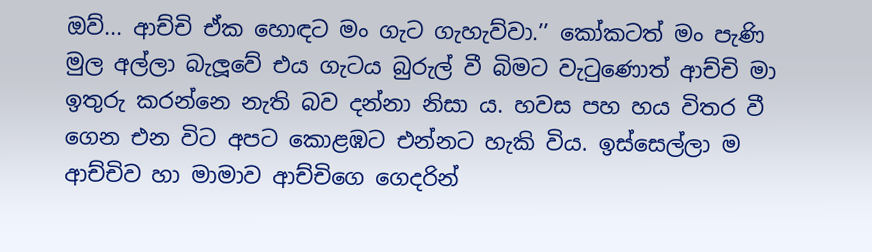ඔව්... ආච්චි ඒක හොඳට මං ගැට ගැහැව්වා.’’ කෝකටත් මං පැණි මුල අල්ලා බැලූවේ එය ගැටය බුරුල් වී බිමට වැටුණොත් ආච්චි මා ඉතුරු කරන්නෙ නැති බව දන්නා නිසා ය. හවස පහ හය විතර වී ගෙන එන විට අපට කොළඹට එන්නට හැකි විය. ඉස්සෙල්ලා ම ආච්චිව හා මාමාව ආච්චිගෙ ගෙදරින්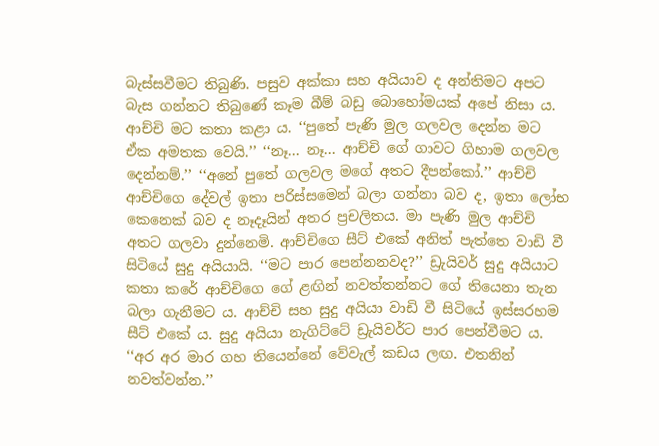බැස්සවීමට තිබුණි. පසුව අක්කා සහ අයියාව ද අන්තිමට අපට බැස ගන්නට තිබුණේ කෑම බීම් බඩු බොහෝමයක් අපේ නිසා ය. ආච්චි මට කතා කළා ය. ‘‘පුතේ පැණි මුල ගලවල දෙන්න මට ඒක අමතක වෙයි.’’ ‘‘නෑ... නෑ... ආච්චි ගේ ගාවට ගිහාම ගලවල දෙන්නම්.’’ ‘‘අනේ පුතේ ගලවල මගේ අතට දීපන්කෝ.’’ ආච්චි ආච්චිගෙ දේවල් ඉතා පරිස්සමෙන් බලා ගන්නා බව ද, ඉතා ලෝභ කෙනෙක් බව ද නෑදෑයින් අතර ප්‍රචලිතය. මා පැණි මුල ආච්චි අතට ගලවා දුන්නෙමි. ආච්චිගෙ සීට් එකේ අනිත් පැත්තෙ වාඩි වී සිටියේ සුදු අයියායි. ‘‘මට පාර පෙන්නනවද?’’ ඩ්‍රැයිවර් සුදු අයියාට කතා කරේ ආච්චිගෙ ගේ ළඟින් නවත්තන්නට ගේ තියෙනා තැන බලා ගැනීමට ය. ආච්චි සහ සුදු අයියා වාඩි වී සිටියේ ඉස්සරහම සීට් එකේ ය. සුදු අයියා නැගිට්ටේ ඩ්‍රැයිවර්ට පාර පෙන්වීමට ය. ‘‘අර අර මාර ගහ තියෙන්නේ වේවැල් කඩය ලඟ. එතනින් නවත්වන්න.’’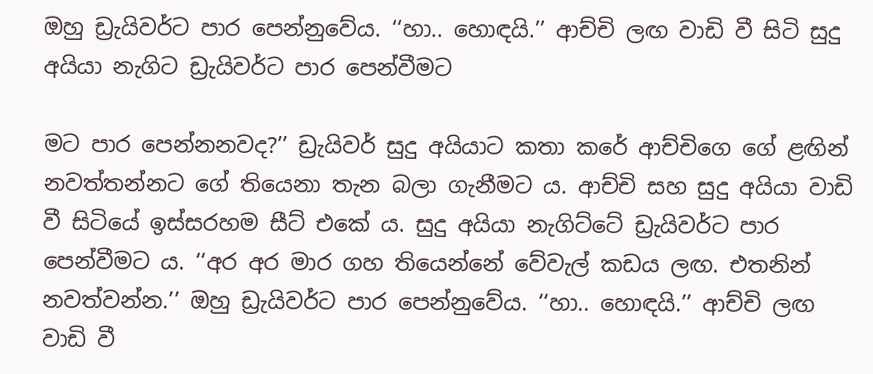ඔහු ඩ්‍රැයිවර්ට පාර පෙන්නුවේය. ‘‘හා.. හොඳයි.’’ ආච්චි ලඟ වාඩි වී සිටි සුදු අයියා නැගිට ඩ්‍රැයිවර්ට පාර පෙන්වීමට

මට පාර පෙන්නනවද?’’ ඩ්‍රැයිවර් සුදු අයියාට කතා කරේ ආච්චිගෙ ගේ ළඟින් නවත්තන්නට ගේ තියෙනා තැන බලා ගැනීමට ය. ආච්චි සහ සුදු අයියා වාඩි වී සිටියේ ඉස්සරහම සීට් එකේ ය. සුදු අයියා නැගිට්ටේ ඩ්‍රැයිවර්ට පාර පෙන්වීමට ය. ‘‘අර අර මාර ගහ තියෙන්නේ වේවැල් කඩය ලඟ. එතනින් නවත්වන්න.’’ ඔහු ඩ්‍රැයිවර්ට පාර පෙන්නුවේය. ‘‘හා.. හොඳයි.’’ ආච්චි ලඟ වාඩි වී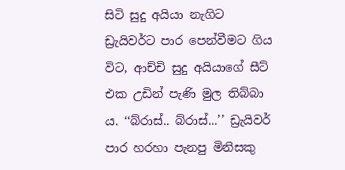සිටි සුදු අයියා නැගිට ඩ්‍රැයිවර්ට පාර පෙන්වීමට ගිය විට, ආච්චි සුදු අයියාගේ සීට් එක උඩින් පැණි මුල තිබ්බා ය. ‘‘බ්රාස්.. බ්රාස්...’’ ඩ්‍රැයිවර් පාර හරහා පැනපු මිනිසකු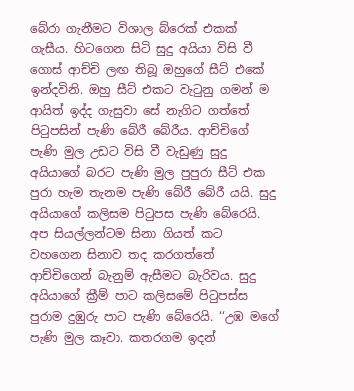බේරා ගැනීමට විශාල බ්රෙක් එකක් ගැසීය. හිටගෙන සිටි සුදු අයියා විසි වී ගොස් ආච්චි ලඟ තිබූ ඔහුගේ සීට් එකේ ඉන්දවිනි. ඔහු සීට් එකට වැටුනු ගමන් ම ආයිත් ඉද්ද ගැසුවා සේ නැගිට ගත්තේ පිටුපසින් පැණි බේරී බේරීය. ආච්චිගේ පැණි මුල උඩට විසි වී වැඩුණු සුදු අයියාගේ බරට පැණි මුල පුපුරා සීට් එක පුරා හැම තැනම පැණි බේරී බේරී යයි. සුදු අයියාගේ කලිසම පිටුපස පැණි බේරෙයි. අප සියල්ලන්ටම සිනා ගියත් කට වහගෙන සිනාව තද කරගත්තේ ආච්චිගෙන් බැනුම් ඇසීමට බැරිවය. සුදු අයියාගේ ක්‍රීම් පාට කලිසමේ පිටුපස්ස පුරාම දුඹුරු පාට පැණි බේරෙයි. ‘‘උඹ මගේ පැණි මුල කෑවා. කතරගම ඉදන්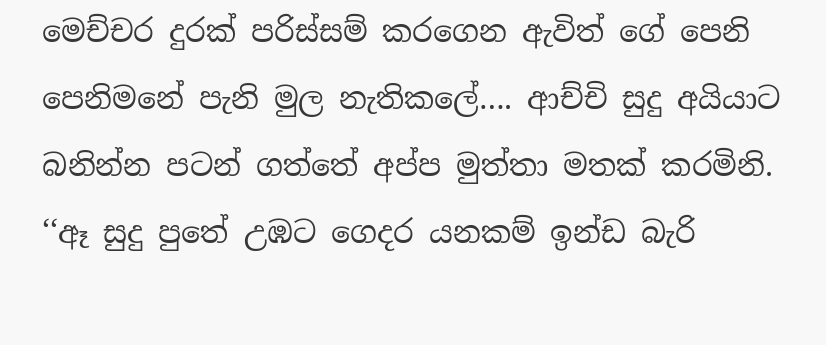මෙච්චර දුරක් පරිස්සම් කරගෙන ඇවිත් ගේ පෙනි පෙනිමනේ පැනි මුල නැතිකලේ…. ආච්චි සුදු අයියාට බනින්න පටන් ගත්තේ අප්ප මුත්තා මතක් කරමිනි. ‘‘ඈ සුදු පුතේ උඹට ගෙදර යනකම් ඉන්ඩ බැරි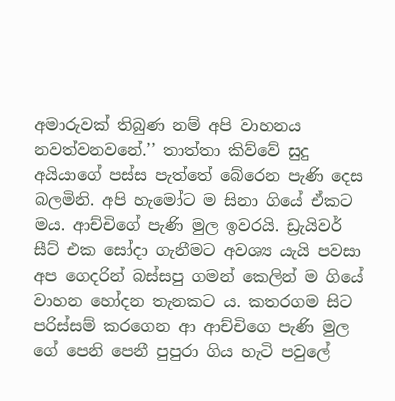අමාරුවක් තිබුණ නම් අපි වාහනය නවත්වනවනේ.’’ තාත්තා කිව්වේ සුදු අයියාගේ පස්ස පැත්තේ බේරෙන පැණි දෙස බලමිනි. අපි හැමෝට ම සිනා ගියේ ඒකට මය. ආච්චිගේ පැණි මුල ඉවරයි. ඩ්‍රැයිවර් සීට් එක සෝදා ගැනීමට අවශ්‍ය යැයි පවසා අප ගෙදරින් බස්සපු ගමන් කෙලින් ම ගියේ වාහන හෝදන තැනකට ය. කතරගම සිට පරිස්සම් කරගෙන ආ ආච්චිගෙ පැණි මුල ගේ පෙනි පෙනී පුපුරා ගිය හැටි පවුලේ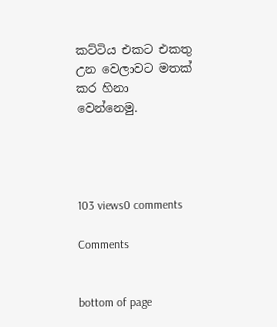කට්ටිය එකට එකතු උන වෙලාවට මතක් කර හිනා වෙන්නෙමු.




103 views0 comments

Comments


bottom of page